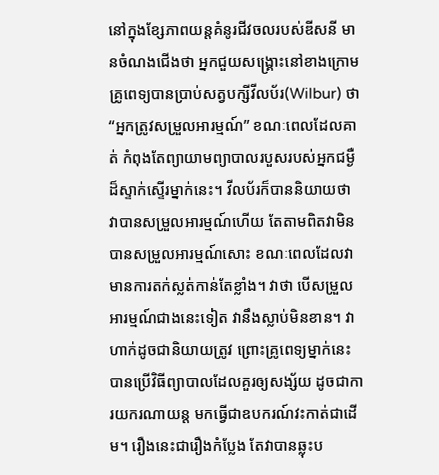នៅក្នុងខ្សែភាពយន្តគំនូរជីវចលរបស់ឌីសនី មានចំណងជើងថា អ្នកជួយសង្រ្គោះនៅខាងក្រោម  គ្រូពេទ្យបានប្រាប់សត្វបក្សីវីលប័រ(Wilbur) ថា “អ្នកត្រូវសម្រួលអារម្មណ៍” ខណៈពេលដែលគាត់ កំពុងតែព្យាយាមព្យាបាលរបួសរបស់អ្នកជម្ងឺដ៏ស្ទាក់ស្ទើរម្នាក់នេះ។ វីលប័រក៏បាននិយាយថា វាបានសម្រួលអារម្មណ៍ហើយ តែតាមពិតវាមិនបានសម្រួលអារម្មណ៍សោះ ខណៈពេលដែលវាមានការតក់ស្លត់កាន់តែខ្លាំង។ វាថា បើសម្រួលអារម្មណ៍ជាងនេះទៀត វានឹងស្លាប់មិនខាន។ វាហាក់ដូចជានិយាយត្រូវ ព្រោះគ្រូពេទ្យម្នាក់នេះបានប្រើវិធីព្យាបាលដែលគួរឲ្យសង្ស័យ ដូចជាការយករណាយន្ត មកធ្វើជាឧបករណ៍វះកាត់ជាដើម។ រឿងនេះជារឿងកំប្លែង តែវាបានឆ្លុះប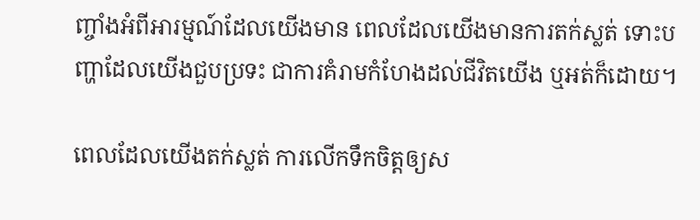ញ្ចាំងអំពីអារម្មណ៍ដែលយើងមាន ពេលដែលយើងមានការតក់ស្លត់ ទោះបញ្ហាដែលយើងជួបប្រទះ ជាការគំរាមកំហែងដល់ជីវិតយើង ឬអត់ក៏ដោយ។

ពេលដែលយើងតក់ស្លត់ ការលើកទឹកចិត្តឲ្យស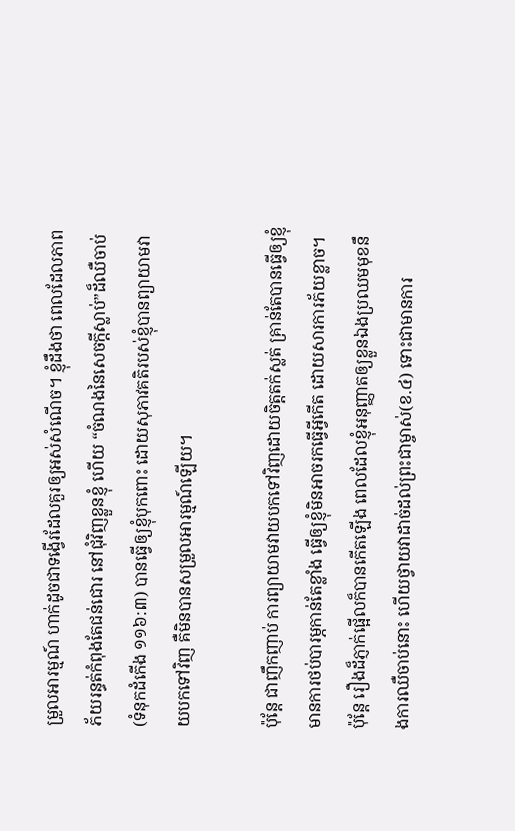ម្រួលអារម្មណ៍ ហាក់ដូចជាទង្វើរដែលគួរឲ្យអស់សំណើច។ ខ្ញុំដឹងថា ពេលដែលភាពភ័យរន្ធត់កំពុងតែជន់ជោរ នៅជុំវិញខ្លួនខ្ញុំ ហើយ “ចំណងនៃសេចក្តីស្លាប់”ដ៏ឈឺចាប់(ទំនុកដំកើង ១១៦:៣) បានធ្វើឲ្យខ្ញុំបុកពោះ ដោយសុភាវគតិរបស់ខ្ញុំបានព្យាយាមវាយបកទៅវិញ គឺមិនបានសម្រួលអារម្មណ៍ឡើយ។

ប៉ុន្តែ ជាញឹកញាប់ ការព្យាយាមវាយបកទៅវិញដោយចិត្តតក់ស្លត់ គ្រាន់តែបានធ្វើឲ្យខ្ញុំមានការថប់បារម្ភកាន់តែខ្លាំង ធ្វើឲ្យខ្ញុំមិនអាចរកធ្វើអ្វីកើត ដោយសារការភ័យខ្លាច។ ប៉ុន្តែ រឿងដ៏ភ្ញាក់ផ្អើលក៏បានកើតឡើង ពេលដែលខ្ញុំអនុញ្ញាតឲ្យខ្លួនឯងប្រឈមមុខនឹងការឈឺចាប់នោះ ហើយថ្វាយវាដាច់ដល់ព្រះជាម្ចាស់(ខ.៤) ទោះជាមានការ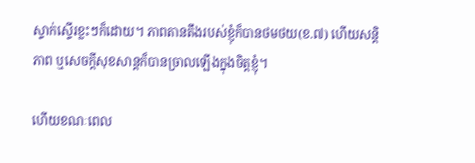ស្ទាក់ស្ទើរខ្លះៗក៏ដោយ។ ភាពតានតឹងរបស់ខ្ញុំក៏បានថមថយ(ខ.៧) ហើយសន្តិភាព ឬសេចក្តីសុខសាន្តក៏បានច្រាលឡើងក្នុងចិត្តខ្ញុំ។

ហើយខណៈពេល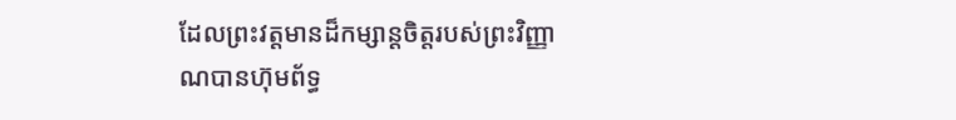ដែលព្រះវត្តមានដ៏កម្សាន្តចិត្តរបស់ព្រះវិញ្ញាណបានហ៊ុមព័ទ្ធ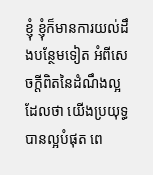ខ្ញុំ ខ្ញុំក៏មានការយល់ដឹងបន្ថែមទៀត អំពីសេចក្តីពិតនៃដំណឹងល្អ ដែលថា យើងប្រយុទ្ធបានល្អបំផុត ពេ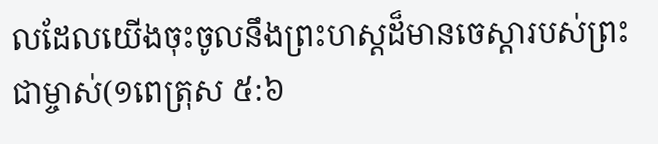លដែលយើងចុះចូលនឹងព្រះហស្តដ៏មានចេស្តារបស់ព្រះជាម្ចាស់(១ពេត្រុស ៥:៦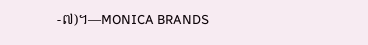-៧)។—MONICA BRANDS